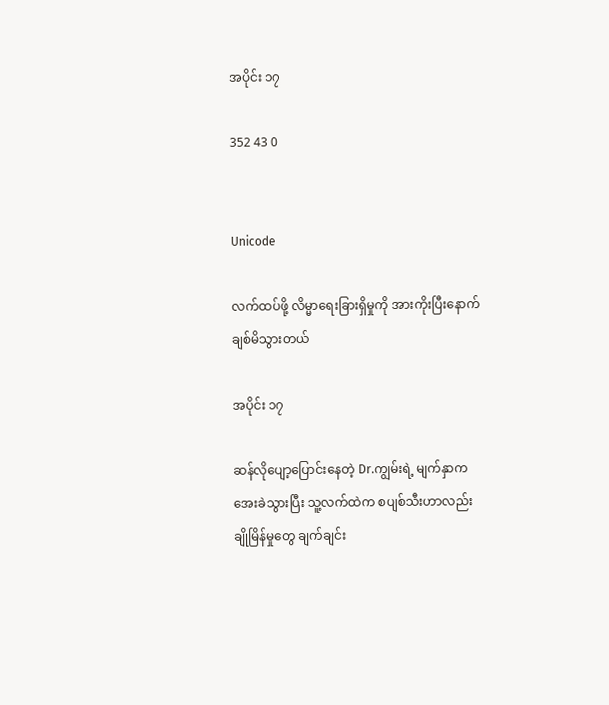အပိုင်း ၁၇

352 43 0


Unicode

လက်ထပ်ဖို့ လိမ္မာရေးခြားရှိမှုကို အားကိုးပြီးနောက် ချစ်မိသွားတယ်

အပိုင်း ၁၇

ဆန်လိုပျော့ပြောင်းနေတဲ့ Dr.ကျွမ်းရဲ့ မျက်နှာက အေးခဲသွားပြီး သူ့လက်ထဲက စပျစ်သီးဟာလည်း ချိုမြိန်မှုတွေ ချက်ချင်း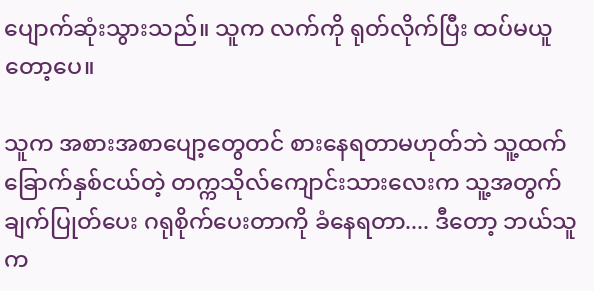ပျောက်ဆုံးသွားသည်။ သူက လက်ကို ရုတ်လိုက်ပြီး ထပ်မယူတော့ပေ။

သူက အစားအစာပျော့တွေတင် စားနေရတာမဟုတ်ဘဲ သူ့ထက် ခြောက်နှစ်ငယ်တဲ့ တက္ကသိုလ်ကျောင်းသားလေးက သူ့အတွက် ချက်ပြုတ်ပေး ဂရုစိုက်ပေးတာကို ခံနေရတာ.... ဒီတော့ ဘယ်သူက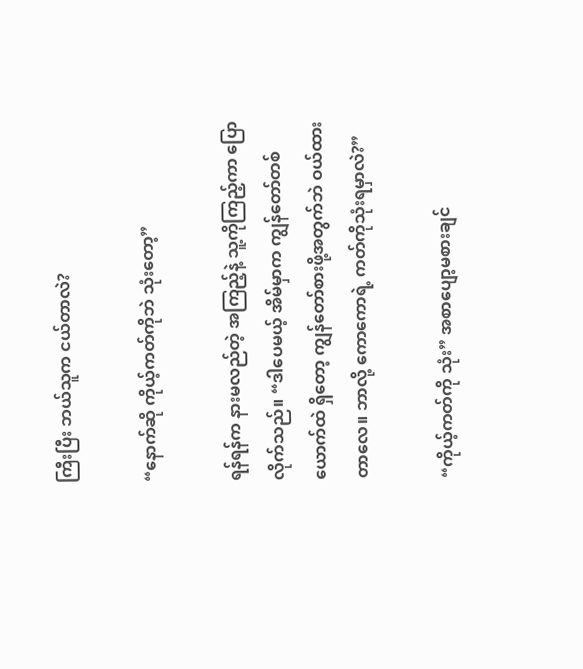ကြီးပြီး ဘယ်သူက ငယ်တာလဲ?

“နောက်ဆို ကိုယ့်ကတ်ကိုဘဲ သုံးတော့”

ရန်ရန်က နားမလည်တဲ့ အကြည့်နဲ့ သူ့ကိုကြည့်ကာ ပြောလိုက်သည်။ “ဒါပေမယ့် အိမ်မှာက ကျွန်တော်တစ်ယောက်ထဲ ရှိတော့ ကျွန်တော်စားဖို့အတွက်ဘဲ ဝယ်ထားတာလေ။ ဘာလို့ ကောကောရဲ့ ကတ်ကိုသုံးရမှာလဲ?”

“ကိုယ့်ကတ်ကို သုံး” အစာပျော့မစားချင်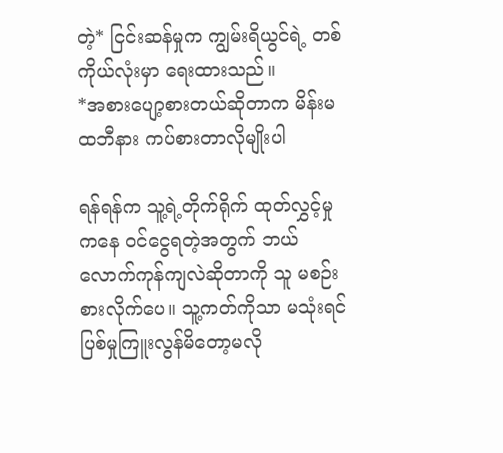တဲ့* ငြင်းဆန်မှုက ကျွမ်းရိယွင်ရဲ့ တစ်ကိုယ်လုံးမှာ ရေးထားသည်။
*အစားပျော့စားတယ်ဆိုတာက မိန်းမထဘီနား ကပ်စားတာလိုမျိုးပါ

ရန်ရန်က သူ့ရဲ့တိုက်ရိုက် ထုတ်လွှင့်မှုကနေ ဝင်ငွေရတဲ့အတွက် ဘယ်လောက်ကုန်ကျလဲဆိုတာကို သူ မစဉ်းစားလိုက်ပေ။ သူ့ကတ်ကိုသာ မသုံးရင် ပြစ်မှုကြူးလွန်မိတော့မလို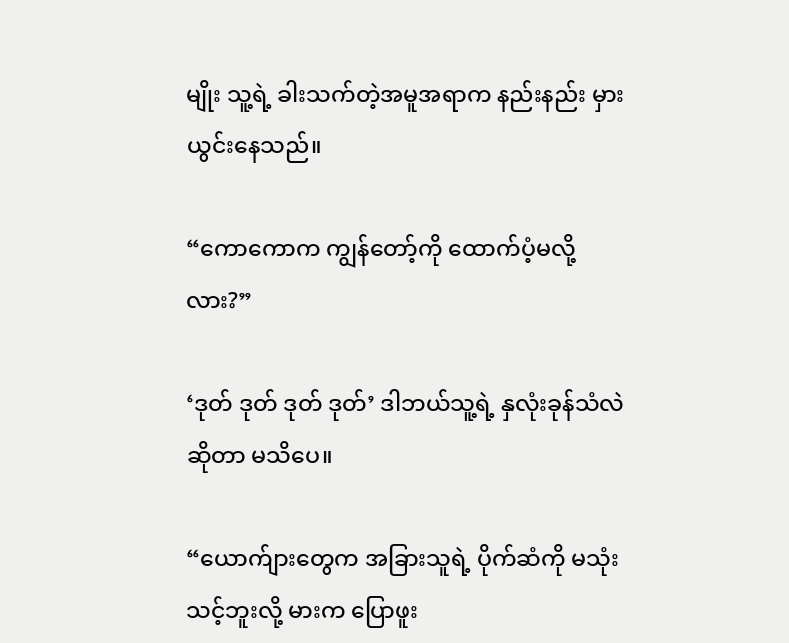မျိုး သူ့ရဲ့ ခါးသက်တဲ့အမူအရာက နည်းနည်း မှားယွင်းနေသည်။

“ကောကောက ကျွန်တော့်ကို ထောက်ပံ့မလို့လား?”

‘ဒုတ် ဒုတ် ဒုတ် ဒုတ်’ ဒါဘယ်သူ့ရဲ့ နှလုံးခုန်သံလဲဆိုတာ မသိပေ။

“ယောက်ျားတွေက အခြားသူရဲ့ ပိုက်ဆံကို မသုံးသင့်ဘူးလို့ မားက ပြောဖူး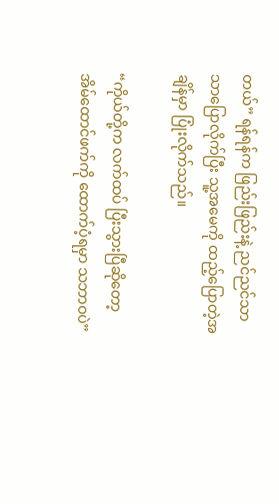တယ်” ရန်ရန်က ဖြည်းဖြည်းနဲ့ ညင်ညင်သာသာပြောလိုက်ပြီး သူ့အမေကို ထည့်ပြောတဲ့အချိန်မှာ ပြုံးလိုက်သည်။

“ကိုယ်တို့က လက်ထပ် ပြီးသွားပြီ‌ဆိုတော့ အိမ်ထောင်ဖက်ကို ထောက်ပံ့ရမှာ သဘာဝပဲ”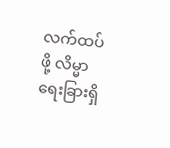လက်ထပ်ဖို့ လိမ္မာရေးခြားရှိ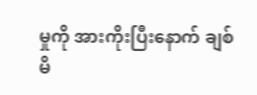မှုကို အားကိုးပြီးနောက် ချစ်မိ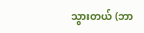သွားတယ် (ဘာ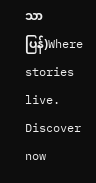သာပြန်)Where stories live. Discover now